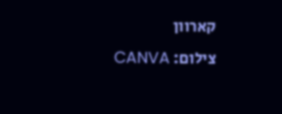קארוון
צילום: CANVA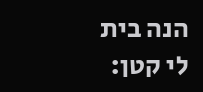הנה בית לי קטן: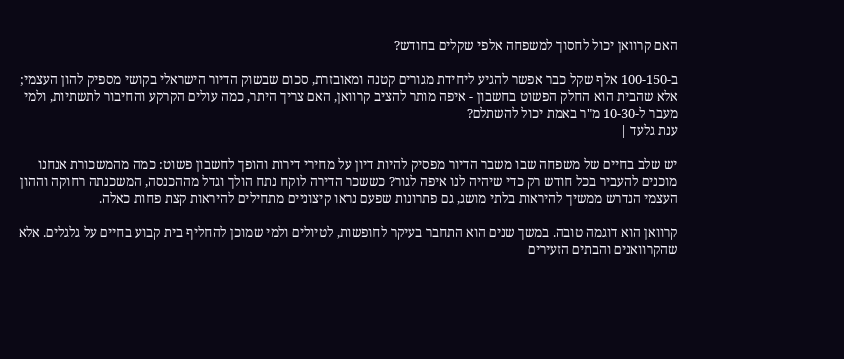האם קרוואן יכול לחסוך למשפחה אלפי שקלים בחודש?

ב-100-150 אלף שקל כבר אפשר להגיע ליחידת מגורים קטנה ומאובזרת, סכום שבשוק הדיור הישראלי בקושי מספיק להון העצמי; אלא שהבית הוא החלק הפשוט בחשבון - איפה מותר להציב קרוואן, האם צריך היתר, כמה עולים הקרקע והחיבור לתשתיות, ולמי מעבר ל-10-30 מ"ר באמת יכול להשתלם?
ענת גלעד |

יש שלב בחיים של משפחה שבו משבר הדיור מפסיק להיות דיון על מחירי דירות והופך לחשבון פשוט: כמה מהמשכורת אנחנו מוכנים להעביר בכל חודש רק כדי שיהיה לנו איפה לגור? כששכר הדירה לוקח נתח הולך וגדל מההכנסה, המשכנתה רחוקה וההון העצמי הנדרש ממשיך להיראות בלתי מושג, גם פתרונות שפעם נראו קיצוניים מתחילים להיראות קצת פחות כאלה.

קרוואן הוא דוגמה טובה. במשך שנים הוא התחבר בעיקר לחופשות, לטיולים ולמי שמוכן להחליף בית קבוע בחיים על גלגלים. אלא שהקרוואנים והבתים הזעירים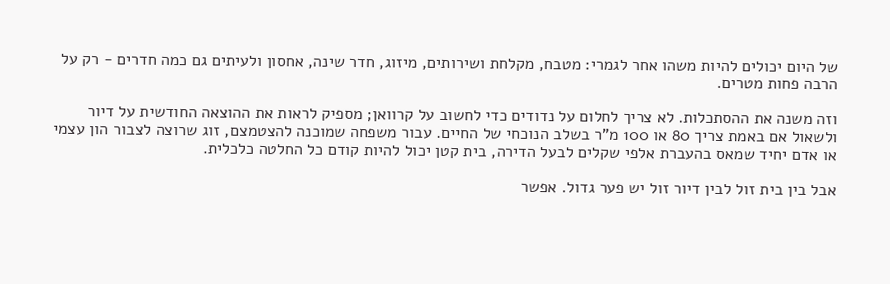של היום יכולים להיות משהו אחר לגמרי: מטבח, מקלחת ושירותים, מיזוג, חדר שינה, אחסון ולעיתים גם כמה חדרים - רק על הרבה פחות מטרים.

וזה משנה את ההסתכלות. לא צריך לחלום על נדודים כדי לחשוב על קרוואן; מספיק לראות את ההוצאה החודשית על דיור ולשאול אם באמת צריך 80 או 100 מ"ר בשלב הנוכחי של החיים. עבור משפחה שמוכנה להצטמצם, זוג שרוצה לצבור הון עצמי או אדם יחיד שמאס בהעברת אלפי שקלים לבעל הדירה, בית קטן יכול להיות קודם כל החלטה כלכלית.

אבל בין בית זול לבין דיור זול יש פער גדול. אפשר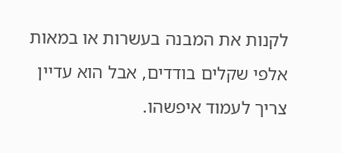לקנות את המבנה בעשרות או במאות אלפי שקלים בודדים, אבל הוא עדיין צריך לעמוד איפשהו.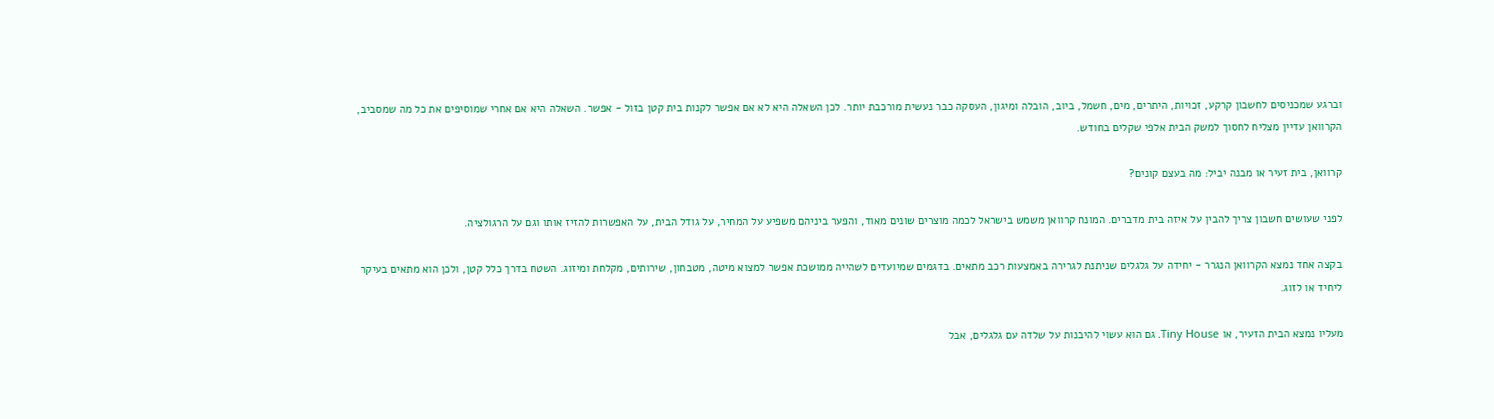וברגע שמכניסים לחשבון קרקע, זכויות, היתרים, מים, חשמל, ביוב, הובלה ומיגון, העסקה כבר נעשית מורכבת יותר. לכן השאלה היא לא אם אפשר לקנות בית קטן בזול - אפשר. השאלה היא אם אחרי שמוסיפים את כל מה שמסביב, הקרוואן עדיין מצליח לחסוך למשק הבית אלפי שקלים בחודש.

קרוואן, בית זעיר או מבנה יביל: מה בעצם קונים?

לפני שעושים חשבון צריך להבין על איזה בית מדברים. המונח קרוואן משמש בישראל לכמה מוצרים שונים מאוד, והפער ביניהם משפיע על המחיר, על גודל הבית, על האפשרות להזיז אותו וגם על הרגולציה.

בקצה אחד נמצא הקרוואן הנגרר - יחידה על גלגלים שניתנת לגרירה באמצעות רכב מתאים. בדגמים שמיועדים לשהייה ממושכת אפשר למצוא מיטה, מטבחון, שירותים, מקלחת ומיזוג. השטח בדרך כלל קטן, ולכן הוא מתאים בעיקר ליחיד או לזוג.

מעליו נמצא הבית הזעיר, או Tiny House. גם הוא עשוי להיבנות על שלדה עם גלגלים, אבל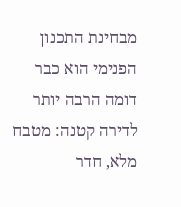מבחינת התכנון הפנימי הוא כבר דומה הרבה יותר לדירה קטנה: מטבח מלא, חדר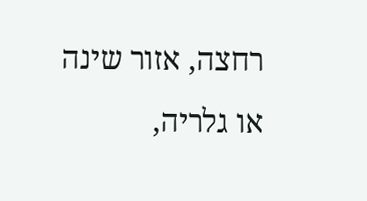רחצה, אזור שינה או גלריה,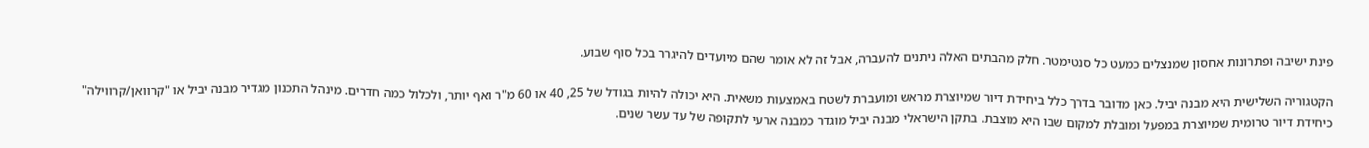פינת ישיבה ופתרונות אחסון שמנצלים כמעט כל סנטימטר. חלק מהבתים האלה ניתנים להעברה, אבל זה לא אומר שהם מיועדים להיגרר בכל סוף שבוע.

הקטגוריה השלישית היא מבנה יביל. כאן מדובר בדרך כלל ביחידת דיור שמיוצרת מראש ומועברת לשטח באמצעות משאית. היא יכולה להיות בגודל של 25, 40 או 60 מ"ר ואף יותר, ולכלול כמה חדרים. מינהל התכנון מגדיר מבנה יביל או "קרוואן/קרווילה" כיחידת דיור טרומית שמיוצרת במפעל ומובלת למקום שבו היא מוצבת. בתקן הישראלי מבנה יביל מוגדר כמבנה ארעי לתקופה של עד עשר שנים.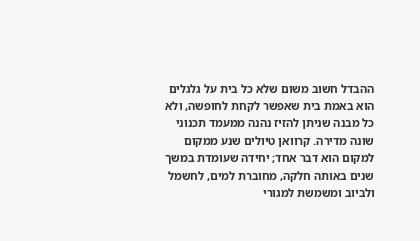ההבדל חשוב משום שלא כל בית על גלגלים הוא באמת בית שאפשר לקחת לחופשה, ולא כל מבנה שניתן להזיז נהנה ממעמד תכנוני שונה מדירה. קרוואן טיולים שנע ממקום למקום הוא דבר אחד; יחידה שעומדת במשך שנים באותה חלקה, מחוברת למים, לחשמל ולביוב ומשמשת למגורי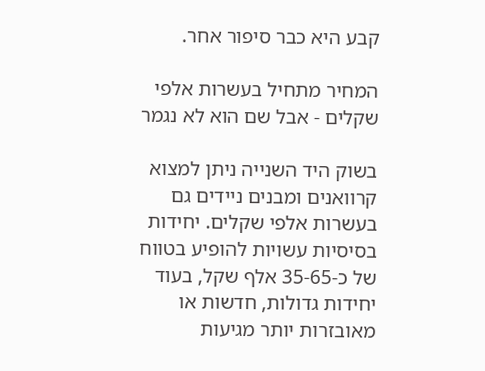קבע היא כבר סיפור אחר.

המחיר מתחיל בעשרות אלפי שקלים - אבל שם הוא לא נגמר

בשוק היד השנייה ניתן למצוא קרוואנים ומבנים ניידים גם בעשרות אלפי שקלים. יחידות בסיסיות עשויות להופיע בטווח של כ-35-65 אלף שקל, בעוד יחידות גדולות, חדשות או מאובזרות יותר מגיעות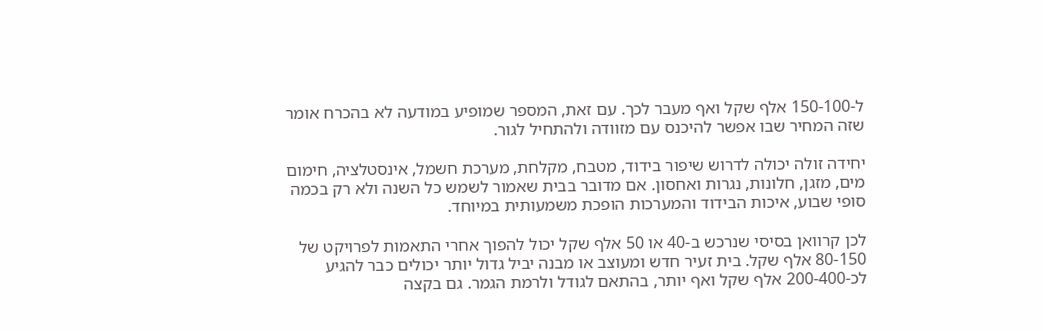ל-150-100 אלף שקל ואף מעבר לכך. עם זאת, המספר שמופיע במודעה לא בהכרח אומר שזה המחיר שבו אפשר להיכנס עם מזוודה ולהתחיל לגור.

יחידה זולה יכולה לדרוש שיפור בידוד, מטבח, מקלחת, מערכת חשמל, אינסטלציה, חימום מים, מזגן, חלונות, נגרות ואחסון. אם מדובר בבית שאמור לשמש כל השנה ולא רק בכמה סופי שבוע, איכות הבידוד והמערכות הופכת משמעותית במיוחד.

לכן קרוואן בסיסי שנרכש ב-40 או 50 אלף שקל יכול להפוך אחרי התאמות לפרויקט של 80-150 אלף שקל. בית זעיר חדש ומעוצב או מבנה יביל גדול יותר יכולים כבר להגיע לכ-200-400 אלף שקל ואף יותר, בהתאם לגודל ולרמת הגמר. גם בקצה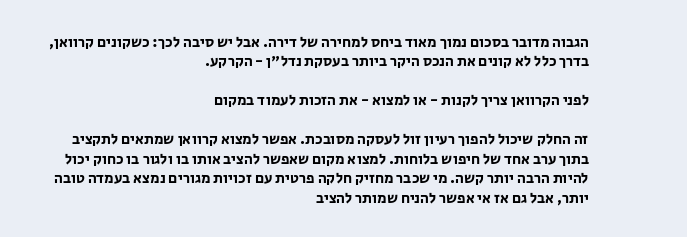הגבוה מדובר בסכום נמוך מאוד ביחס למחירה של דירה. אבל יש סיבה לכך: כשקונים קרוואן, בדרך כלל לא קונים את הנכס היקר ביותר בעסקת נדל"ן - הקרקע.

לפני הקרוואן צריך לקנות - או למצוא - את הזכות לעמוד במקום

זה החלק שיכול להפוך רעיון זול לעסקה מסובכת. אפשר למצוא קרוואן שמתאים לתקציב בתוך ערב אחד של חיפוש בלוחות. למצוא מקום שאפשר להציב אותו בו ולגור בו כחוק יכול להיות הרבה יותר קשה. מי שכבר מחזיק חלקה פרטית עם זכויות מגורים נמצא בעמדה טובה יותר, אבל גם אז אי אפשר להניח שמותר להציב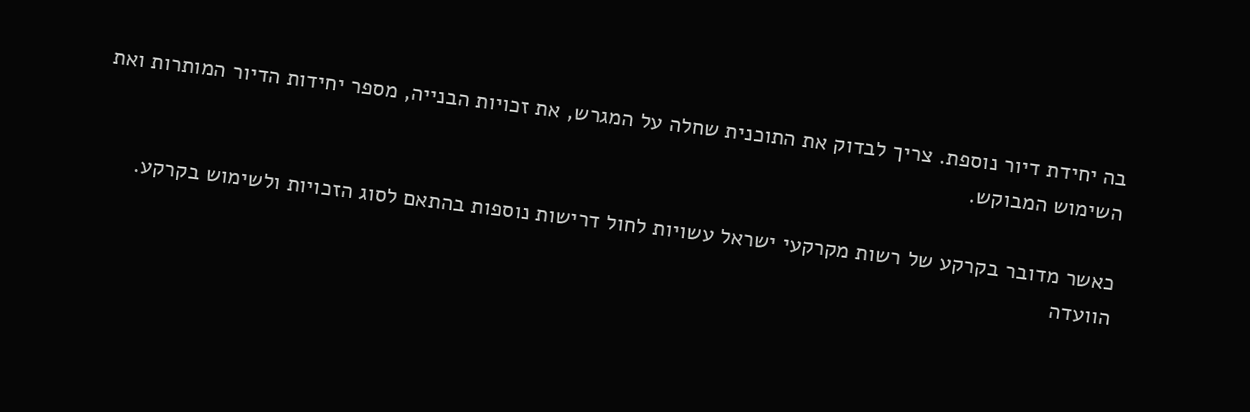בה יחידת דיור נוספת. צריך לבדוק את התוכנית שחלה על המגרש, את זכויות הבנייה, מספר יחידות הדיור המותרות ואת השימוש המבוקש.

כאשר מדובר בקרקע של רשות מקרקעי ישראל עשויות לחול דרישות נוספות בהתאם לסוג הזכויות ולשימוש בקרקע. הוועדה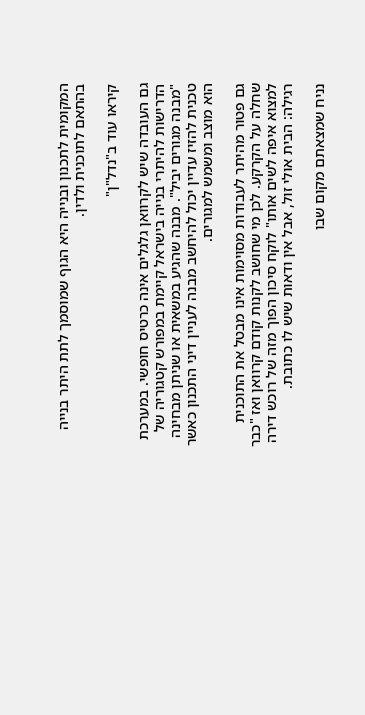המקומית לתכנון ובנייה היא הגוף שמוסמך לתת היתר בנייה בהתאם לתוכנית ולדין.

קיראו עוד ב"נדל"ן"

גם העובדה שיש לקרוואן גלגלים אינה כרטיס חופשי. במערכת הדרישות להיתרי בנייה בישראל קיימת במפורש קטגוריה של "מבנה מגורים יביל". מבנה שהגיע במשאית או שניתן מבחינה טכנית להזיז עדיין יכול להיחשב מבנה לעניין דיני התכנון כאשר הוא מוצב ומשמש למגורים.

גם פטור מהיתר לעבודות מסוימות אינו מבטל את התוכנית שחלה על הקרקע. לכן מי שחושב לקנות קודם קרוואן ואז "כבר למצוא איפה לשים אותו" לוקח סיכון הפוך מזה של רוכש דירה רגילה: הבית אולי זול, אבל אין ודאות שיש לו כתובת.

נניח שמצאתם מקום שבו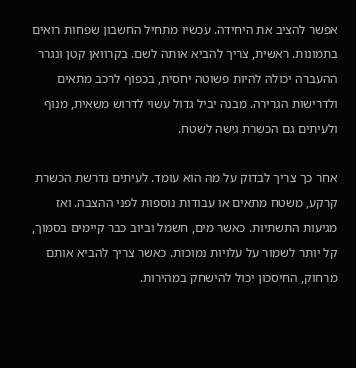אפשר להציב את היחידה. עכשיו מתחיל החשבון שפחות רואים בתמונות. ראשית, צריך להביא אותה לשם. בקרוואן קטן ונגרר ההעברה יכולה להיות פשוטה יחסית, בכפוף לרכב מתאים ולדרישות הגרירה. מבנה יביל גדול עשוי לדרוש משאית, מנוף ולעיתים גם הכשרת גישה לשטח.

אחר כך צריך לבדוק על מה הוא עומד. לעיתים נדרשת הכשרת קרקע, משטח מתאים או עבודות נוספות לפני ההצבה. ואז מגיעות התשתיות. כאשר מים, חשמל וביוב כבר קיימים בסמוך, קל יותר לשמור על עלויות נמוכות. כאשר צריך להביא אותם מרחוק, החיסכון יכול להישחק במהירות.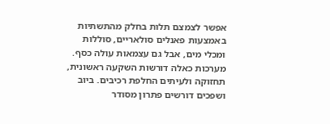אפשר לצמצם תלות בחלק מהתשתיות באמצעות פאנלים סולאריים, סוללות ומכלי מים, אבל גם עצמאות עולה כסף. מערכות כאלה דורשות השקעה ראשונית, תחזוקה ולעיתים החלפת רכיבים. ביוב ושפכים דורשים פתרון מסודר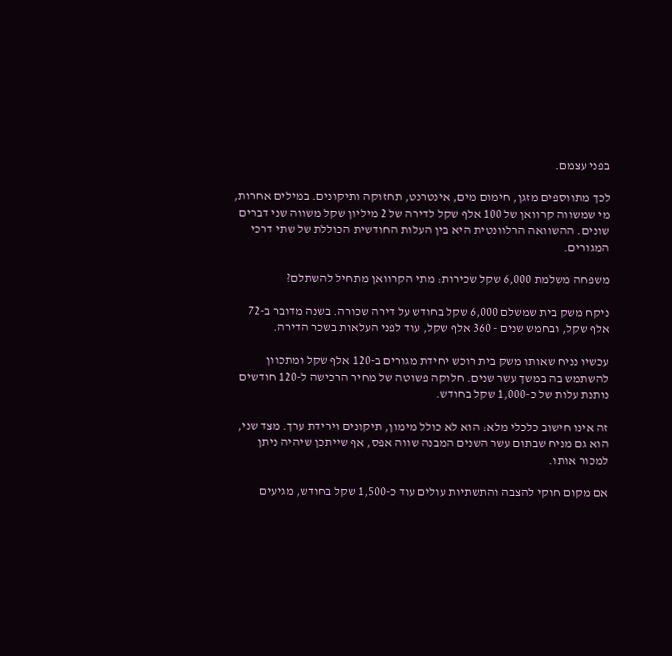בפני עצמם.

לכך מתווספים מזגן, חימום מים, אינטרנט, תחזוקה ותיקונים. במילים אחרות, מי שמשווה קרוואן של 100 אלף שקל לדירה של 2 מיליון שקל משווה שני דברים שונים. ההשוואה הרלוונטית היא בין העלות החודשית הכוללת של שתי דרכי המגורים.

משפחה משלמת 6,000 שקל שכירות: מתי הקרוואן מתחיל להשתלם?

ניקח משק בית שמשלם 6,000 שקל בחודש על דירה שכורה. בשנה מדובר ב-72 אלף שקל, ובחמש שנים - 360 אלף שקל, עוד לפני העלאות בשכר הדירה.

עכשיו נניח שאותו משק בית רוכש יחידת מגורים ב-120 אלף שקל ומתכוון להשתמש בה במשך עשר שנים. חלוקה פשוטה של מחיר הרכישה ל-120 חודשים נותנת עלות של כ-1,000 שקל בחודש.

זה אינו חישוב כלכלי מלא: הוא לא כולל מימון, תיקונים וירידת ערך. מצד שני, הוא גם מניח שבתום עשר השנים המבנה שווה אפס, אף שייתכן שיהיה ניתן למכור אותו.

אם מקום חוקי להצבה והתשתיות עולים עוד כ-1,500 שקל בחודש, מגיעים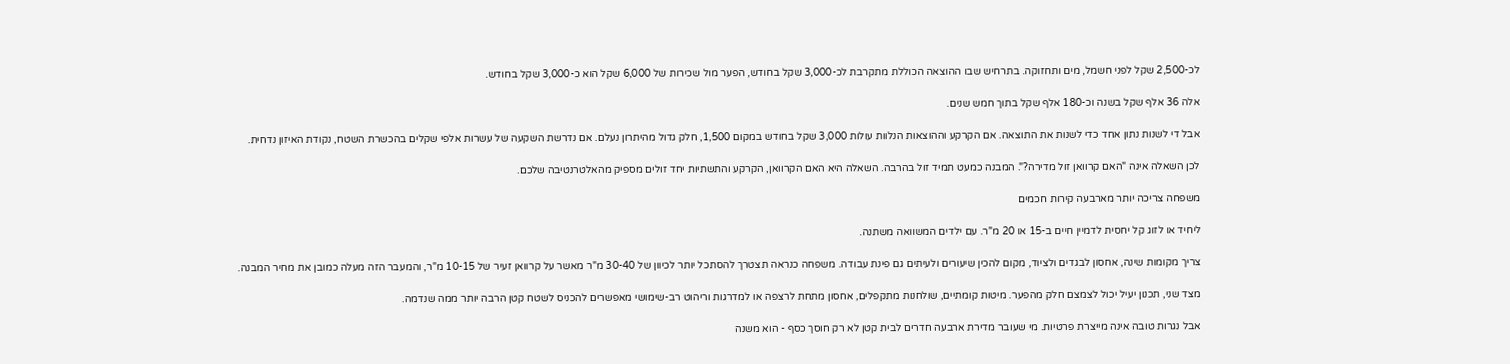לכ-2,500 שקל לפני חשמל, מים ותחזוקה. בתרחיש שבו ההוצאה הכוללת מתקרבת לכ-3,000 שקל בחודש, הפער מול שכירות של 6,000 שקל הוא כ-3,000 שקל בחודש.

אלה 36 אלף שקל בשנה וכ-180 אלף שקל בתוך חמש שנים.

אבל די לשנות נתון אחד כדי לשנות את התוצאה. אם הקרקע וההוצאות הנלוות עולות 3,000 שקל בחודש במקום 1,500, חלק גדול מהיתרון נעלם. אם נדרשת השקעה של עשרות אלפי שקלים בהכשרת השטח, נקודת האיזון נדחית.

לכן השאלה אינה "האם קרוואן זול מדירה?". המבנה כמעט תמיד זול בהרבה. השאלה היא האם הקרוואן, הקרקע והתשתיות יחד זולים מספיק מהאלטרנטיבה שלכם.

משפחה צריכה יותר מארבעה קירות חכמים

ליחיד או לזוג קל יחסית לדמיין חיים ב-15 או 20 מ"ר. עם ילדים המשוואה משתנה.

צריך מקומות שינה, אחסון לבגדים ולציוד, מקום להכין שיעורים ולעיתים גם פינת עבודה. משפחה כנראה תצטרך להסתכל יותר לכיוון של 30-40 מ"ר מאשר על קרוואן זעיר של 10-15 מ"ר, והמעבר הזה מעלה כמובן את מחיר המבנה.

מצד שני, תכנון יעיל יכול לצמצם חלק מהפער. מיטות קומתיים, שולחנות מתקפלים, אחסון מתחת לרצפה או למדרגות וריהוט רב-שימושי מאפשרים להכניס לשטח קטן הרבה יותר ממה שנדמה.

אבל נגרות טובה אינה מייצרת פרטיות. מי שעובר מדירת ארבעה חדרים לבית קטן לא רק חוסך כסף - הוא משנה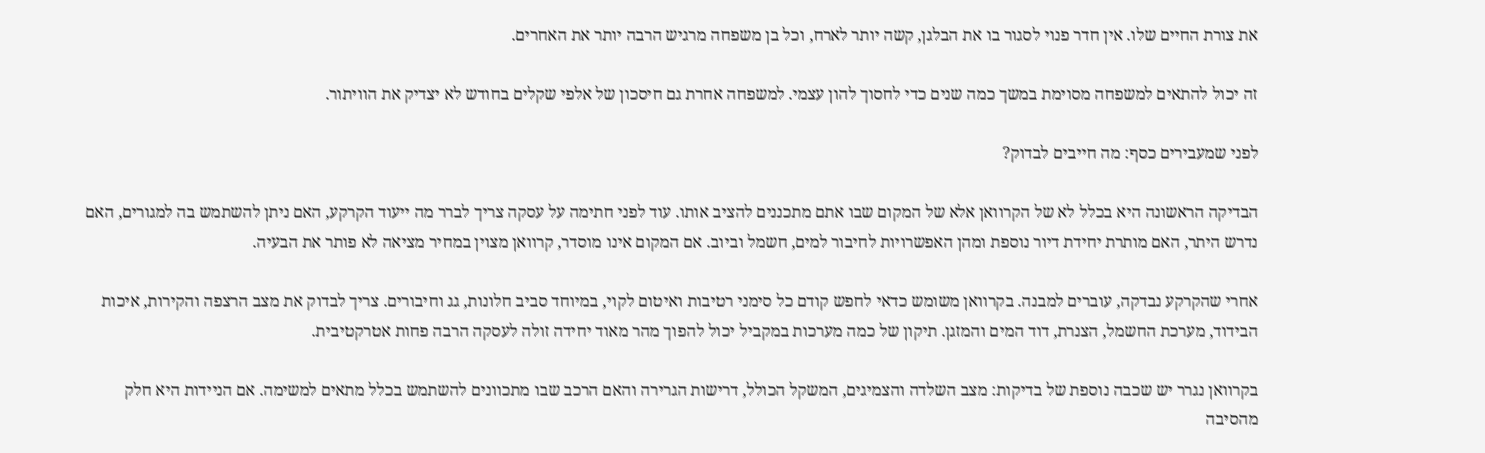את צורת החיים שלו. אין חדר פנוי לסגור בו את הבלגן, קשה יותר לארח, וכל בן משפחה מרגיש הרבה יותר את האחרים.

זה יכול להתאים למשפחה מסוימת במשך כמה שנים כדי לחסוך להון עצמי. למשפחה אחרת גם חיסכון של אלפי שקלים בחודש לא יצדיק את הוויתור.

לפני שמעבירים כסף: מה חייבים לבדוק?

הבדיקה הראשונה היא בכלל לא של הקרוואן אלא של המקום שבו אתם מתכננים להציב אותו. עוד לפני חתימה על עסקה צריך לברר מה ייעוד הקרקע, האם ניתן להשתמש בה למגורים, האם נדרש היתר, האם מותרת יחידת דיור נוספת ומהן האפשרויות לחיבור למים, חשמל וביוב. אם המקום אינו מוסדר, קרוואן מצוין במחיר מציאה לא פותר את הבעיה.

אחרי שהקרקע נבדקה, עוברים למבנה. בקרוואן משומש כדאי לחפש קודם כל סימני רטיבות ואיטום לקוי, במיוחד סביב חלונות, גג וחיבורים. צריך לבדוק את מצב הרצפה והקירות, איכות הבידוד, מערכת החשמל, הצנרת, דוד המים והמזגן. תיקון של כמה מערכות במקביל יכול להפוך מהר מאוד יחידה זולה לעסקה הרבה פחות אטרקטיבית.

בקרוואן נגרר יש שכבה נוספת של בדיקות: מצב השלדה והצמיגים, המשקל הכולל, דרישות הגרירה והאם הרכב שבו מתכוונים להשתמש בכלל מתאים למשימה. אם הניידות היא חלק מהסיבה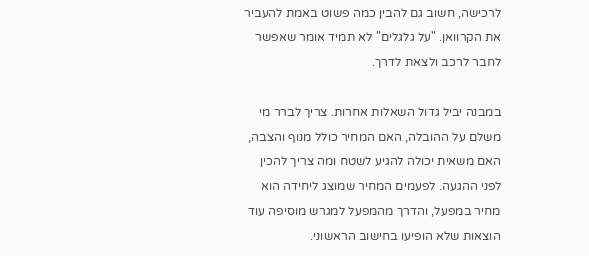לרכישה, חשוב גם להבין כמה פשוט באמת להעביר את הקרוואן. "על גלגלים" לא תמיד אומר שאפשר לחבר לרכב ולצאת לדרך.

במבנה יביל גדול השאלות אחרות. צריך לברר מי משלם על ההובלה, האם המחיר כולל מנוף והצבה, האם משאית יכולה להגיע לשטח ומה צריך להכין לפני ההגעה. לפעמים המחיר שמוצג ליחידה הוא מחיר במפעל, והדרך מהמפעל למגרש מוסיפה עוד הוצאות שלא הופיעו בחישוב הראשוני.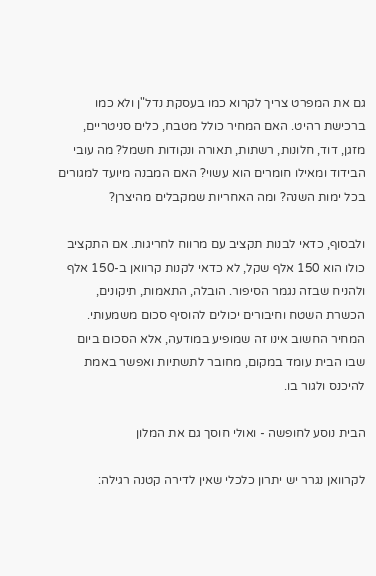גם את המפרט צריך לקרוא כמו בעסקת נדל"ן ולא כמו ברכישת רהיט. האם המחיר כולל מטבח, כלים סניטריים, מזגן, דוד, חלונות, רשתות, תאורה ונקודות חשמל? מה עובי הבידוד ומאילו חומרים הוא עשוי? האם המבנה מיועד למגורים בכל ימות השנה? ומה האחריות שמקבלים מהיצרן?

ולבסוף, כדאי לבנות תקציב עם מרווח לחריגות. אם התקציב כולו הוא 150 אלף שקל, לא כדאי לקנות קרוואן ב-150 אלף ולהניח שבזה נגמר הסיפור. הובלה, התאמות, תיקונים, הכשרת השטח וחיבורים יכולים להוסיף סכום משמעותי. המחיר החשוב אינו זה שמופיע במודעה, אלא הסכום ביום שבו הבית עומד במקום, מחובר לתשתיות ואפשר באמת להיכנס ולגור בו.

הבית נוסע לחופשה - ואולי חוסך גם את המלון

לקרוואן נגרר יש יתרון כלכלי שאין לדירה קטנה רגילה: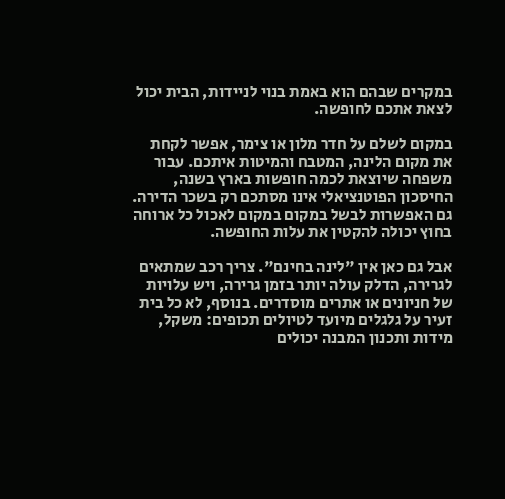במקרים שבהם הוא באמת בנוי לניידות, הבית יכול לצאת אתכם לחופשה.

במקום לשלם על חדר מלון או צימר, אפשר לקחת את מקום הלינה, המטבח והמיטות איתכם. עבור משפחה שיוצאת לכמה חופשות בארץ בשנה, החיסכון הפוטנציאלי אינו מסתכם רק בשכר הדירה. גם האפשרות לבשל במקום במקום לאכול כל ארוחה בחוץ יכולה להקטין את עלות החופשה.

אבל גם כאן אין "לינה בחינם". צריך רכב שמתאים לגרירה, הדלק עולה יותר בזמן גרירה, ויש עלויות של חניונים או אתרים מוסדרים. בנוסף, לא כל בית זעיר על גלגלים מיועד לטיולים תכופים: משקל, מידות ותכנון המבנה יכולים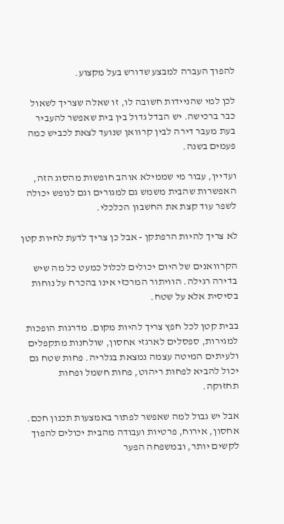להפוך העברה למבצע שדורש בעל מקצוע.

לכן למי שהניידות חשובה לו, זו שאלה שצריך לשאול כבר ברכישה. יש הבדל גדול בין בית שאפשר להעביר בעת מעבר דירה לבין קרוואן שנועד לצאת לכביש כמה פעמים בשנה.

ועדיין, עבור מי שממילא אוהב חופשות מהסוג הזה, האפשרות שהבית משמש גם למגורים וגם לנופש יכולה לשפר עוד קצת את החשבון הכלכלי.

לא צריך להיות הרפתקן - אבל כן צריך לדעת לחיות קטן

הקרוואנים של היום יכולים לכלול כמעט כל מה שיש בדירה רגילה. הוויתור המרכזי אינו בהכרח על נוחות בסיסית אלא על שטח.

בבית קטן לכל חפץ צריך להיות מקום. מדרגות הופכות למגירות, ספסלים לארגזי אחסון, שולחנות מתקפלים ולעיתים המיטה עצמה נמצאת בגלריה. פחות שטח גם יכול להביא לפחות ריהוט, פחות חשמל ופחות תחזוקה.

אבל יש גבול למה שאפשר לפתור באמצעות תכנון חכם. אחסון, אירוח, פרטיות ועבודה מהבית יכולים להפוך לקשים יותר, ובמשפחה הפער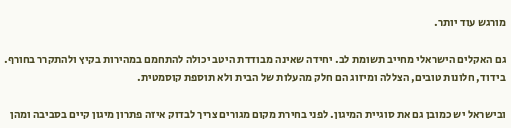מורגש עוד יותר.

גם האקלים הישראלי מחייב תשומת לב. יחידה שאינה מבודדת היטב יכולה להתחמם במהירות בקיץ ולהתקרר בחורף. בידוד, חלונות טובים, הצללה ומיזוג הם חלק מהעלות של הבית ולא תוספת קוסמטית.

ובישראל יש כמובן גם את סוגיית המיגון. לפני בחירת מקום מגורים צריך לבדוק איזה פתרון מיגון קיים בסביבה ומהן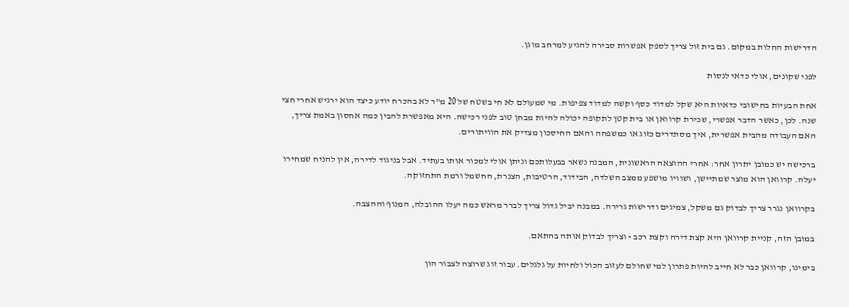הדרישות החלות במקום. גם בית זול צריך לספק אפשרות סבירה להגיע למרחב מוגן.

לפני שקונים, אולי כדאי לנסות

אחת הבעיות בחישובי כדאיות היא שקל למדוד כסף וקשה למדוד צפיפות. מי שמעולם לא חי בשטח של 20 מ"ר לא בהכרח יודע כיצד הוא ירגיש אחרי חצי שנה. לכן, כאשר הדבר אפשרי, שכירת קרוואן או בית קטן לתקופה יכולה להיות מבחן טוב לפני רכישה. היא מאפשרת להבין כמה אחסון באמת צריך, האם העבודה מהבית אפשרית, איך מסתדרים כזוג או כמשפחה והאם החיסכון מצדיק את הוויתורים.

ברכישה יש כמובן יתרון אחר: אחרי ההוצאה הראשונית, המבנה נשאר בבעלותכם וניתן אולי למכור אותו בעתיד. אבל בניגוד לדירה, אין להניח שמחירו יעלה. קרוואן הוא מוצר שמתיישן, ושוויו מושפע ממצב השלדה, הבידוד, הרטיבות, הצנרת, החשמל ורמת התחזוקה.

בקרוואן נגרר צריך לבדוק גם משקל, צמיגים ודרישות גרירה. במבנה יביל גדול צריך לברר מראש כמה יעלו ההובלה, המנוף וההצבה.

במובן הזה, קניית קרוואן היא קצת דירה וקצת רכב - וצריך לבדוק אותה בהתאם.

בימינו, קרוואן כבר לא חייב להיות פתרון למי שחולם לעזוב הכול ולחיות על גלגלים. עבור זוג שרוצה לצבור הון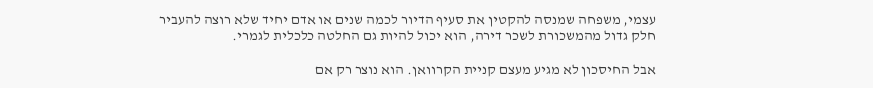עצמי, משפחה שמנסה להקטין את סעיף הדיור לכמה שנים או אדם יחיד שלא רוצה להעביר חלק גדול מהמשכורת לשכר דירה, הוא יכול להיות גם החלטה כלכלית לגמרי.

אבל החיסכון לא מגיע מעצם קניית הקרוואן. הוא נוצר רק אם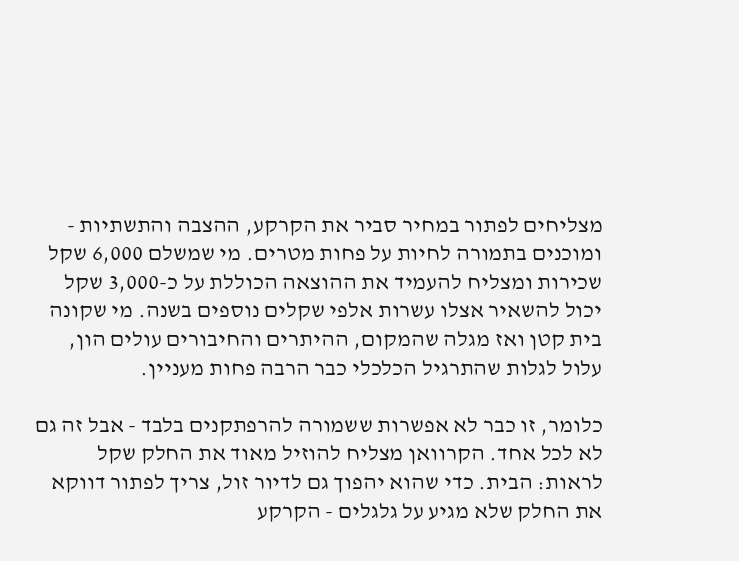מצליחים לפתור במחיר סביר את הקרקע, ההצבה והתשתיות - ומוכנים בתמורה לחיות על פחות מטרים. מי שמשלם 6,000 שקל שכירות ומצליח להעמיד את ההוצאה הכוללת על כ-3,000 שקל יכול להשאיר אצלו עשרות אלפי שקלים נוספים בשנה. מי שקונה בית קטן ואז מגלה שהמקום, ההיתרים והחיבורים עולים הון, עלול לגלות שהתרגיל הכלכלי כבר הרבה פחות מעניין.

כלומר, זו כבר לא אפשרות ששמורה להרפתקנים בלבד - אבל זה גם לא לכל אחד. הקרוואן מצליח להוזיל מאוד את החלק שקל לראות: הבית. כדי שהוא יהפוך גם לדיור זול, צריך לפתור דווקא את החלק שלא מגיע על גלגלים - הקרקע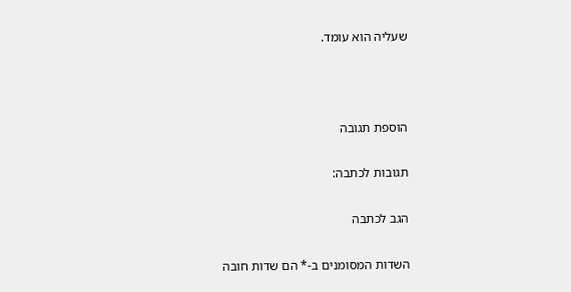שעליה הוא עומד.



הוספת תגובה

תגובות לכתבה:

הגב לכתבה

השדות המסומנים ב-* הם שדות חובה